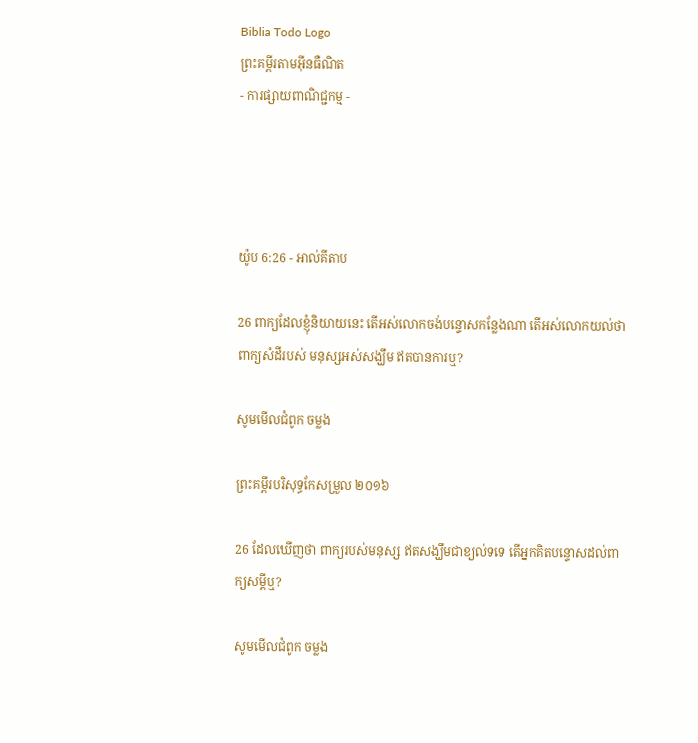Biblia Todo Logo
ព្រះគម្ពីរតាមអ៊ីនធឺណិត
- ការផ្សាយពាណិជ្ជកម្ម -




យ៉ូប 6:26 - អាល់គីតាប

26 ពាក្យដែលខ្ញុំនិយាយនេះ តើអស់លោកចង់បន្ទោសកន្លែងណា តើអស់លោកយល់ថាពាក្យសំដីរបស់ មនុស្សអស់សង្ឃឹម ឥតបានការឬ?

សូមមើលជំពូក ចម្លង

ព្រះគម្ពីរបរិសុទ្ធកែសម្រួល ២០១៦

26 ដែលឃើញថា ពាក្យរបស់មនុស្ស ឥតសង្ឃឹមជាខ្យល់ទទេ តើអ្នកគិតបន្ទោសដល់ពាក្យសម្ដីឬ?

សូមមើលជំពូក ចម្លង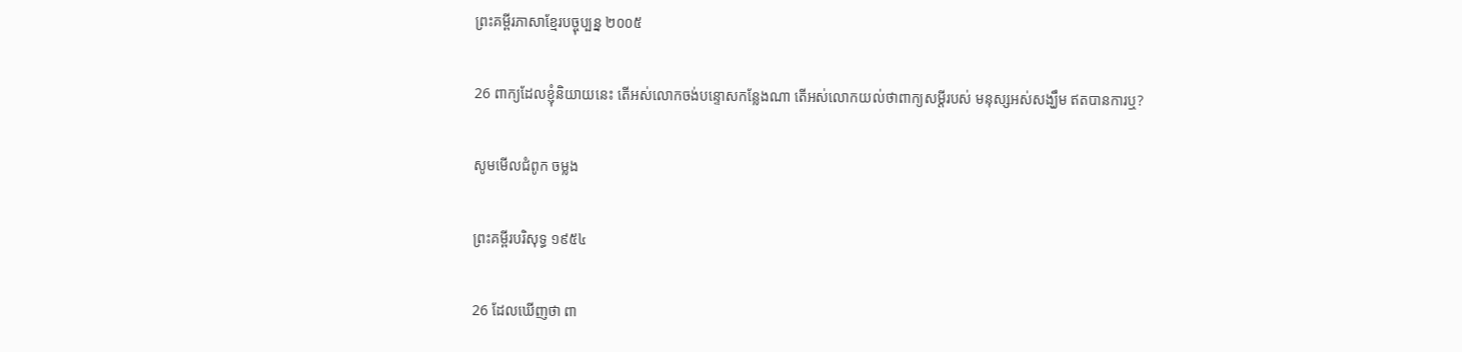ព្រះគម្ពីរភាសាខ្មែរបច្ចុប្បន្ន ២០០៥

26 ពាក្យដែលខ្ញុំនិយាយនេះ តើអស់លោកចង់បន្ទោសកន្លែងណា តើអស់លោកយល់ថាពាក្យសម្ដីរបស់ មនុស្សអស់សង្ឃឹម ឥតបានការឬ?

សូមមើលជំពូក ចម្លង

ព្រះគម្ពីរបរិសុទ្ធ ១៩៥៤

26 ដែលឃើញថា ពា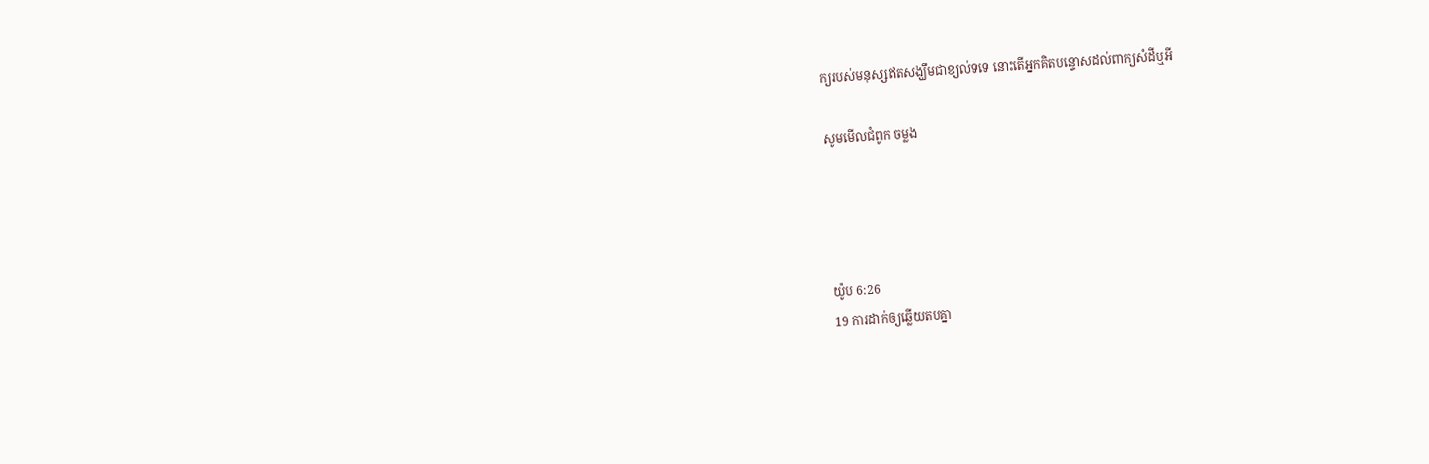ក្យរបស់មនុស្សឥតសង្ឃឹមជាខ្យល់ទទេ នោះតើអ្នកគិតបន្ទោសដល់ពាក្យសំដីឬអី

សូមមើលជំពូក ចម្លង




យ៉ូប 6:26
19 ការដាក់ឲ្យឆ្លើយតបគ្នា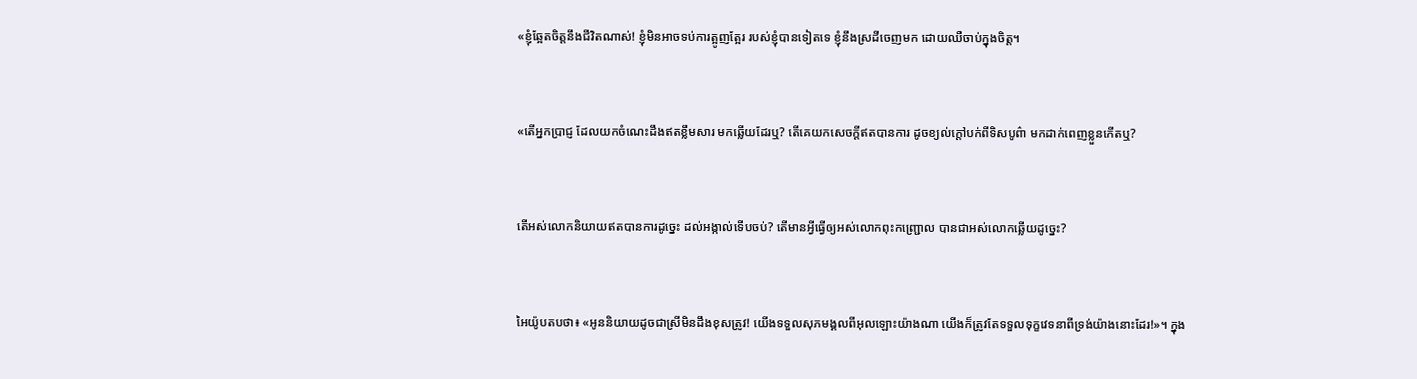«ខ្ញុំឆ្អែតចិត្តនឹងជីវិតណាស់! ខ្ញុំមិនអាចទប់ការត្អូញ‌ត្អែរ របស់ខ្ញុំបានទៀតទេ ខ្ញុំនឹងស្រដីចេញមក ដោយឈឺចាប់ក្នុងចិត្ត។


«តើអ្នកប្រាជ្ញ ដែលយកចំណេះដឹងឥតខ្លឹម‌សារ មកឆ្លើយដែរឬ? តើគេយកសេចក្ដីឥតបានការ ដូចខ្យល់ក្ដៅបក់ពីទិសបូព៌ា មកដាក់ពេញខ្លួនកើតឬ?


តើអស់លោកនិយាយឥតបានការដូច្នេះ ដល់អង្កាល់ទើបចប់? តើមានអ្វីធ្វើឲ្យអស់លោកពុះកញ្ជ្រោល បានជាអស់លោកឆ្លើយដូច្នេះ?


អៃយ៉ូបតបថា៖ «អូននិយាយដូចជាស្រីមិនដឹងខុសត្រូវ! យើងទទួលសុភ‌មង្គលពីអុលឡោះយ៉ាងណា យើងក៏ត្រូវតែទទួលទុក្ខវេទនាពីទ្រង់យ៉ាងនោះដែរ!»។ ក្នុង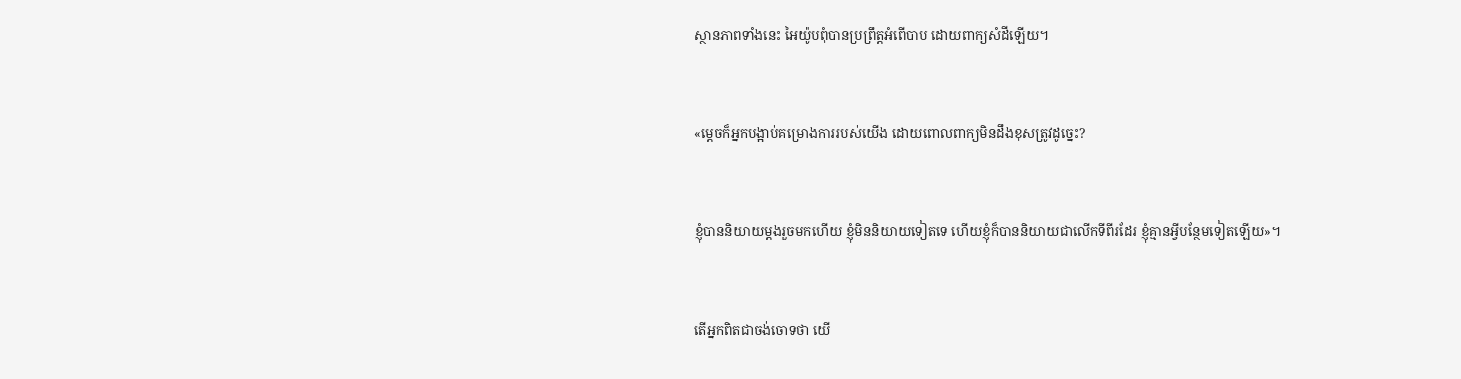ស្ថាន‌ភាពទាំងនេះ អៃយ៉ូបពុំបានប្រព្រឹត្តអំពើបាប ដោយពាក្យសំដីឡើយ។


«ម្ដេចក៏អ្នកបង្អាប់គម្រោង‌ការរបស់យើង ដោយពោលពាក្យមិនដឹងខុសត្រូវដូច្នេះ?


ខ្ញុំបាននិយាយម្ដងរួចមកហើយ ខ្ញុំមិននិយាយទៀតទេ ហើយខ្ញុំក៏បាននិយាយជាលើកទីពីរដែរ ខ្ញុំគ្មានអ្វីបន្ថែមទៀតឡើយ»។


តើអ្នកពិតជាចង់ចោទថា យើ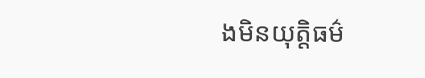ងមិនយុត្តិធម៌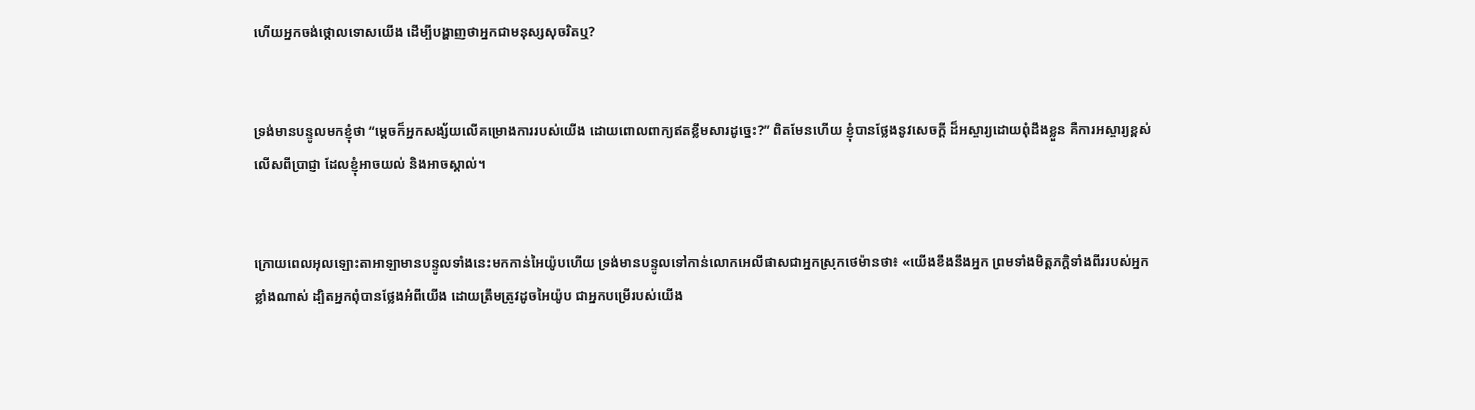ហើយអ្នកចង់ថ្កោលទោសយើង ដើម្បីបង្ហាញថាអ្នកជាមនុស្សសុចរិតឬ?


ទ្រង់មានបន្ទូលមកខ្ញុំថា “ម្ដេចក៏អ្នកសង្ស័យលើគម្រោង‌ការរបស់យើង ដោយពោលពាក្យឥតខ្លឹមសារដូច្នេះ?” ពិតមែនហើយ ខ្ញុំបានថ្លែងនូវសេចក្ដី ដ៏អស្ចារ្យដោយពុំដឹងខ្លួន គឺការអស្ចារ្យខ្ពស់លើសពីប្រាជ្ញា ដែលខ្ញុំអាចយល់ និងអាចស្គាល់។


ក្រោយពេលអុលឡោះ‌តាអាឡាមានបន្ទូលទាំងនេះមកកាន់អៃយ៉ូបហើយ ទ្រង់មានបន្ទូលទៅកាន់លោកអេលី‌ផាសជាអ្នកស្រុកថេម៉ានថា៖ «យើងខឹងនឹងអ្នក ព្រមទាំងមិត្ត‌ភក្ដិទាំងពីររបស់អ្នកខ្លាំងណាស់ ដ្បិតអ្នកពុំបានថ្លែងអំពីយើង ដោយត្រឹមត្រូវដូចអៃយ៉ូប ជាអ្នកបម្រើរបស់យើង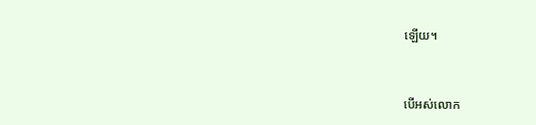ឡើយ។


បើអស់លោក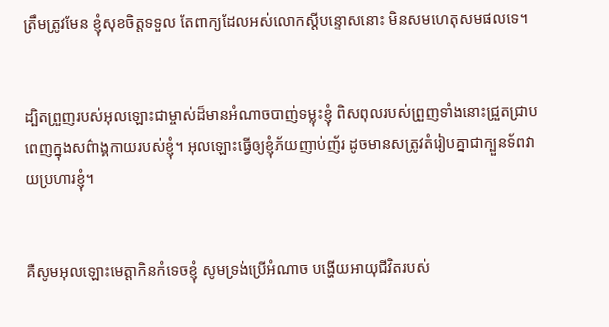ត្រឹមត្រូវមែន ខ្ញុំសុខចិត្តទទួល តែពាក្យដែលអស់លោកស្ដីបន្ទោសនោះ មិនសមហេតុសមផលទេ។


ដ្បិតព្រួញរបស់អុលឡោះជាម្ចាស់ដ៏មានអំណាចបាញ់ទម្លុះខ្ញុំ ពិស‌ពុលរបស់ព្រួញទាំងនោះជ្រួត‌ជ្រាប ពេញក្នុងសព៌ាង្គ‌កាយរបស់ខ្ញុំ។ អុលឡោះធ្វើឲ្យខ្ញុំភ័យញាប់‌ញ័រ ដូចមានសត្រូវតំរៀបគ្នាជាក្បួនទ័ពវាយប្រហារខ្ញុំ។


គឺសូមអុលឡោះមេត្តាកិនកំទេចខ្ញុំ សូមទ្រង់ប្រើអំណាច បង្ហើយអាយុជីវិតរបស់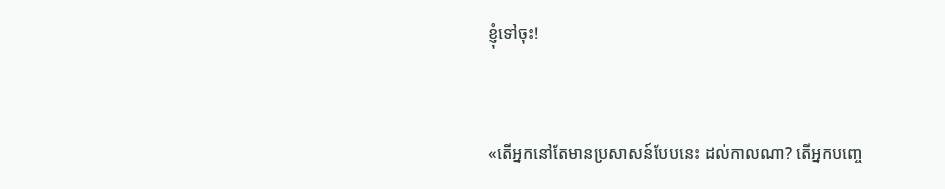ខ្ញុំទៅចុះ!


«តើអ្នកនៅតែមានប្រសាសន៍បែបនេះ ដល់កាលណា? តើអ្នកបញ្ចេ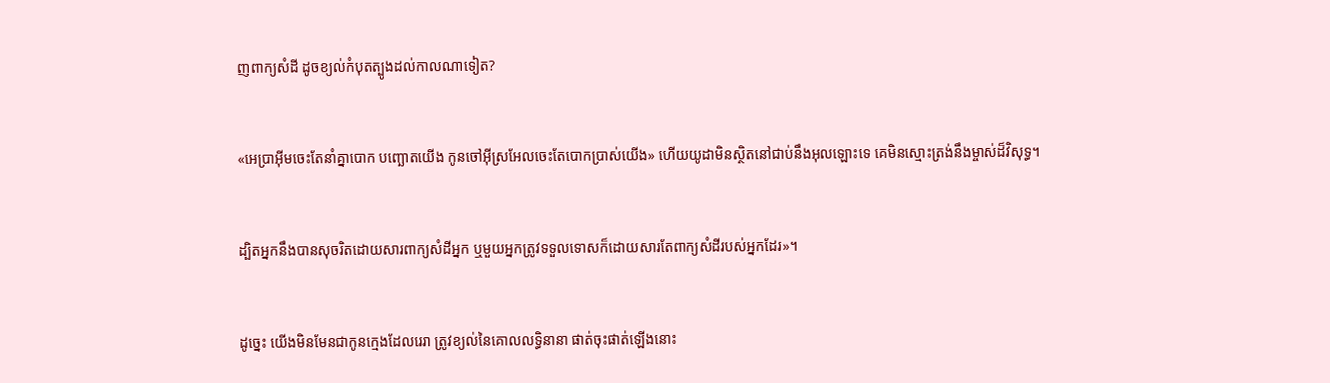ញពាក្យសំដី ដូចខ្យល់កំបុតត្បូងដល់កាលណាទៀត?


«អេប្រា‌អ៊ីមចេះតែនាំគ្នាបោក បញ្ឆោតយើង កូនចៅអ៊ីស្រ‌អែលចេះតែបោក‌ប្រាស់យើង» ហើយយូដាមិនស្ថិតនៅជាប់នឹងអុលឡោះទេ គេមិនស្មោះត្រង់នឹងម្ចាស់ដ៏‌វិសុទ្ធ។


ដ្បិតអ្នកនឹងបានសុចរិតដោយ‌សារពាក្យសំដីអ្នក ឬមួយអ្នកត្រូវទទួលទោសក៏ដោយ‌សារតែពាក្យសំដីរបស់អ្នកដែរ»។


ដូច្នេះ យើងមិនមែនជាកូនក្មេងដែលរេ‌រា ត្រូវខ្យល់នៃគោល‌លទ្ធិនានា ផាត់ចុះផាត់ឡើងនោះ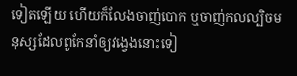ទៀតឡើយ ហើយក៏លែងចាញ់បោក ឬចាញ់កល‌ល្បិចមនុស្សដែលពូកែនាំឲ្យវង្វេងនោះទៀ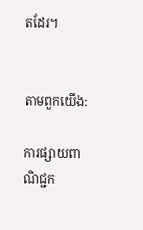តដែរ។


តាមពួកយើង:

ការផ្សាយពាណិជ្ជក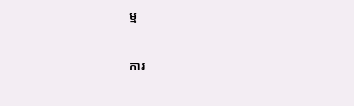ម្ម


ការ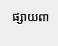ផ្សាយពា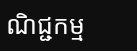ណិជ្ជកម្ម